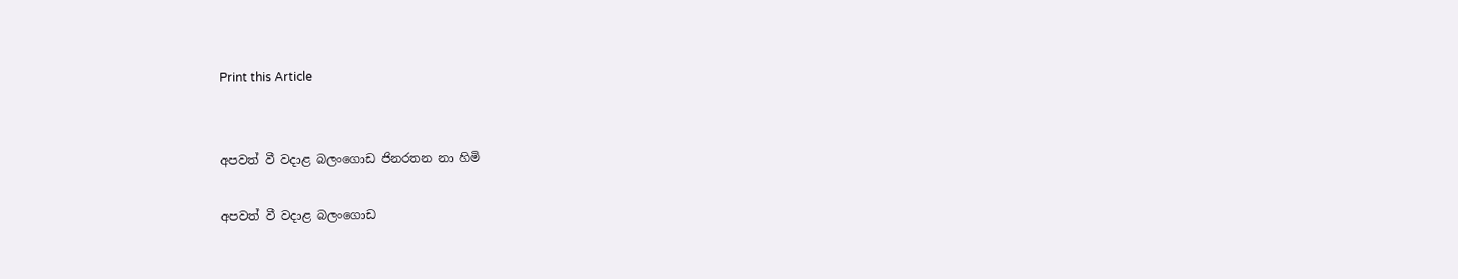Print this Article


අපවත් වී වදාළ බලංගොඩ ජිනරතන නා හිමි

අපවත් වී වදාළ බලංගොඩ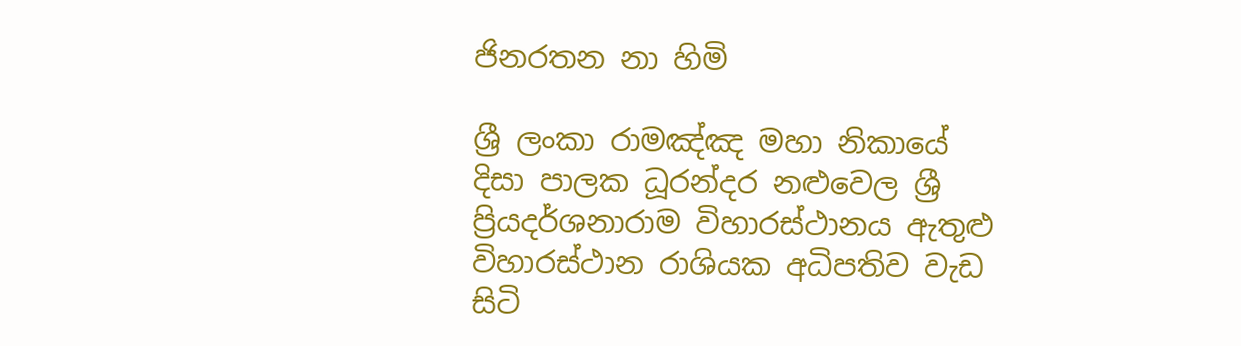ජිනරතන නා හිමි

ශ්‍රී ලංකා රාමඤ්ඤ මහා නිකායේ දිසා පාලක ධූරන්දර නළුවෙල ශ්‍රී ප්‍රියදර්ශනාරාම විහාරස්ථානය ඇතුළු විහාරස්ථාන රාශියක අධිපතිව වැඩ සිටි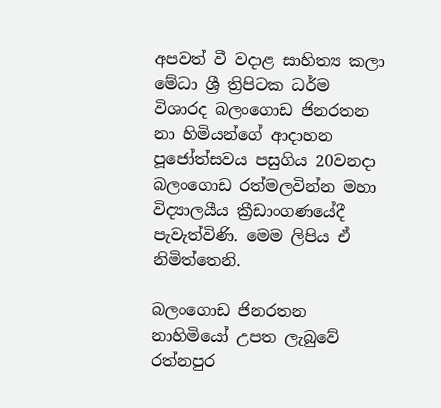අපවත් වී වදාළ සාහිත්‍ය කලා මේධා ශ්‍රී ත්‍රිපිටක ධර්ම විශාරද බලංගොඩ ජිනරතන නා හිමියන්ගේ ආදාහන පූජෝත්සවය පසුගිය 20වනදා බලංගොඩ රත්මලවින්න මහා විද්‍යාලයීය ක්‍රීඩාංගණයේදී පැවැත්විණි. මෙම ලිපිය ඒ නිමිත්තෙනි.

බලංගොඩ ජිනරතන නාහිමියෝ උපත ලැබුවේ රත්නපුර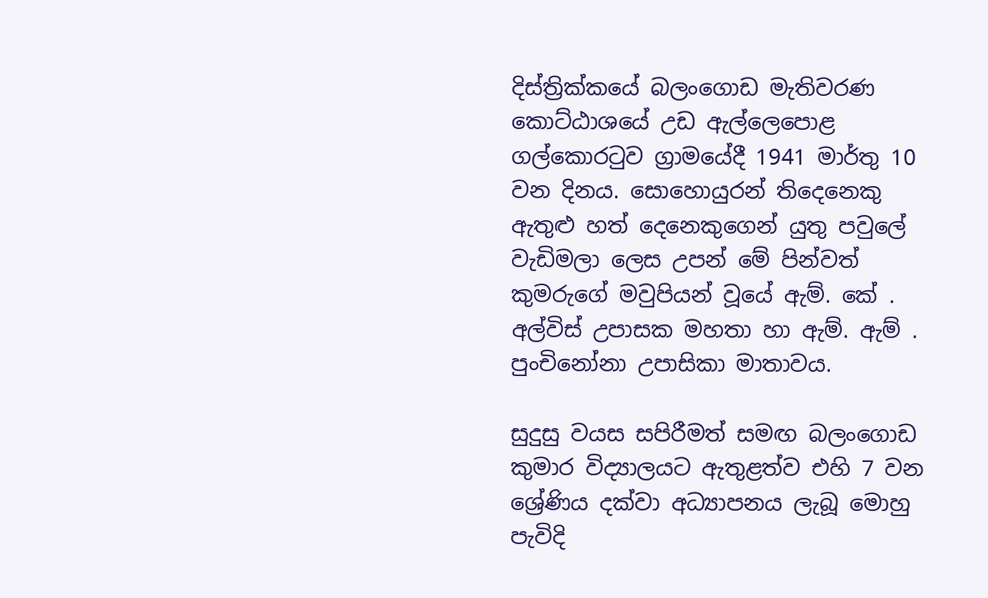දිස්ත්‍රික්කයේ බලංගොඩ මැතිවරණ කොට්ඨාශයේ උඩ ඇල්ලෙපොළ ගල්කොරටුව ග්‍රාමයේදී 1941 මාර්තු 10 වන දිනය. සොහොයුරන් තිදෙනෙකු ඇතුළු හත් දෙනෙකුගෙන් යුතු පවුලේ වැඩිමලා ලෙස උපන් මේ පින්වත් කුමරුගේ මවුපියන් වූයේ ඇම්. කේ . අල්විස් උපාසක මහතා හා ඇම්. ඇම් . පුංචිනෝනා උපාසිකා මාතාවය.

සුදුසු වයස සපිරීමත් සමඟ බලංගොඩ කුමාර විද්‍යාලයට ඇතුළත්ව එහි 7 වන ශ්‍රේණිය දක්වා අධ්‍යාපනය ලැබූ මොහු පැවිදි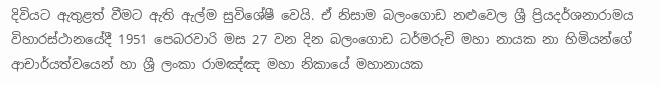දිවියට ඇතුළත් වීමට ඇති ඇල්ම සුවිශේෂී වෙයි. ඒ නිසාම බලංගොඩ නළුවෙල ශ්‍රී ප්‍රියදර්ශනාරාමය විහාරස්ථානයේදී 1951 පෙබරවාරි මස 27 වන දින බලංගොඩ ධර්මරුචි මහා නායක නා හිමියන්ගේ ආචාර්යත්වයෙන් හා ශ්‍රී ලංකා රාමඤ්ඤ මහා නිකායේ මහානායක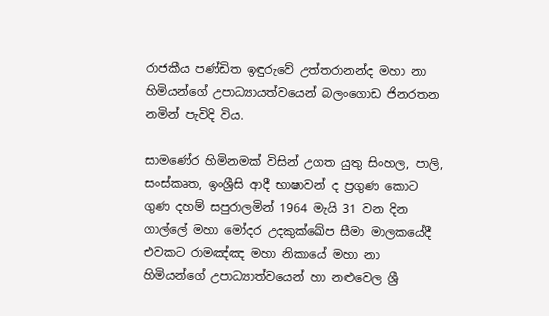රාජකීය පණ්ඩිත ඉඳුරුවේ උත්තරානන්ද මහා නා හිමියන්ගේ උපාධ්‍යායත්වයෙන් බලංගොඩ ජිනරතන නමින් පැවිදි විය.

සාමණේර හිමිනමක් විසින් උගත යුතු සිංහල, පාලි, සංස්කෘත, ඉංශ්‍රීසි ආදී භාෂාවන් ද ප්‍රගුණ කොට ගුණ දහම් සපුරාලමින් 1964 මැයි 31 වන දින ගාල්ලේ මහා මෝදර උදකුක්ඛේප සීමා මාලකයේදී එවකට රාමඤ්ඤ මහා නිකායේ මහා නා හිමියන්ගේ උපාධ්‍යාත්වයෙන් හා නළුවෙල ශ්‍රී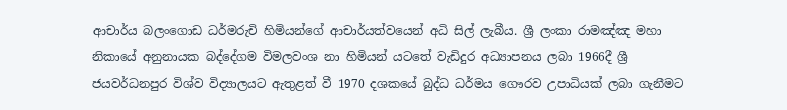ආචාර්ය බලංගොඩ ධර්මරුචි හිමියන්ගේ ආචාර්යත්වයෙන් අධි සිල් ලැබීය. ශ්‍රී ලංකා රාමඤ්ඤ මහා නිකායේ අනුනායක බද්දේගම විමලවංශ නා හිමියන් යටතේ වැඩිදුර අධ්‍යාපනය ලබා 1966දී ශ්‍රී ජයවර්ධනපුර විශ්ව විද්‍යාලයට ඇතුළත් වී 1970 දශකයේ බුද්ධ ධර්මය ගෞරව උපාධියක් ලබා ගැනීමට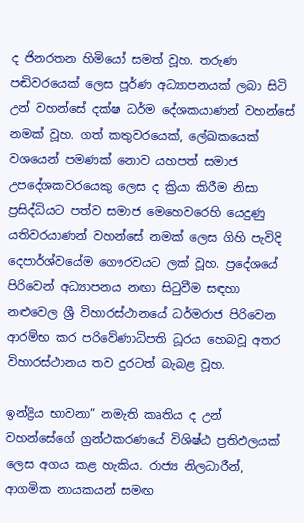ද ජිනරතන හිමියෝ සමත් වූහ. තරුණ පඬිවරයෙක් ලෙස පූර්ණ අධ්‍යාපනයක් ලබා සිටි උන් වහන්සේ දක්ෂ ධර්ම දේශකයාණන් වහන්සේ නමක් වූහ. ගත් කතුවරයෙක්, ලේඛකයෙක් වශයෙන් පමණක් නොව යහපත් සමාජ උපදේශකවරයෙකු ලෙස ද ක්‍රියා කිරීම නිසා ප්‍රසිද්ධියට පත්ව සමාජ මෙහෙවරෙහි යෙදුණු යතිවරයාණන් වහන්සේ නමක් ලෙස ගිහි පැවිදි දෙපාර්ශ්වයේම ගෞරවයට ලක් වූහ. ප්‍රදේශයේ පිරිවෙන් අධ්‍යාපනය නඟා සිටුවීම සඳහා නළුවෙල ශ්‍රී විහාරස්ථානයේ ධර්මරාජ පිරිවෙන ආරම්භ කර පරිවේණාධිපති ධූරය හෙබවූ අතර විහාරස්ථානය තව දුරටත් බැබළ වූහ.

ඉන්ද්‍රිය භාවනා” නමැති කෘතිය ද උන් වහන්සේගේ ග්‍රන්ථකරණයේ විශිෂ්ඨ ප්‍රතිඵලයක් ලෙස අගය කළ හැකිය. රාජ්‍ය නිලධාරීන්, ආගමික නායකයන් සමඟ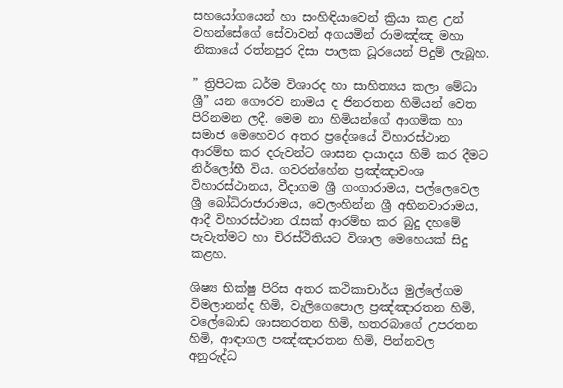සහයෝගයෙන් හා සංහිඳියාවෙන් ක්‍රියා කළ උන් වහන්සේගේ සේවාවන් අගයමින් රාමඤ්ඤ මහා නිකායේ රත්නපුර දිසා පාලක ධූරයෙන් පිදුම් ලැබූහ.

” ත්‍රිපිටක ධර්ම විශාරද හා සාහිත්‍යය කලා මේධා ශ්‍රී” යන ගෞරව නාමය ද ජිනරතන හිමියන් වෙත පිරිනමන ලදී. මෙම නා හිමියන්ගේ ආගමික හා සමාජ මෙහෙවර අතර ප්‍රදේශයේ විහාරස්ථාන ආරම්භ කර දරුවන්ට ශාසන දායාදය හිමි කර දීමට නිර්ලෝභී විය. ගවරන්හේන ප්‍රඤ්ඤාවංශ විහාරස්ථානය, වීදාගම ශ්‍රී ගංගාරාමය, පල්ලෙවෙල ශ්‍රී බෝධිරාජාරාමය, වෙලංහින්න ශ්‍රී අභිනවාරාමය, ආදී විහාරස්ථාන රැසක් ආරම්භ කර බුදු දහමේ පැවැත්මට හා චිරස්ථිතියට විශාල මෙහෙයක් සිදු කළහ.

ශිෂ්‍ය භික්ෂු පිරිස අතර කථිකාචාර්ය මුල්ලේගම විමලානන්ද හිමි, වැලිගෙපොල ප්‍රඤ්ඤාරතන හිමි, වලේබොඩ ශාසනරතන හිමි, හතරබාගේ උපරතන හිමි, ආඳාගල පඤ්ඤාරතන හිමි, පින්නවල අනුරුද්ධ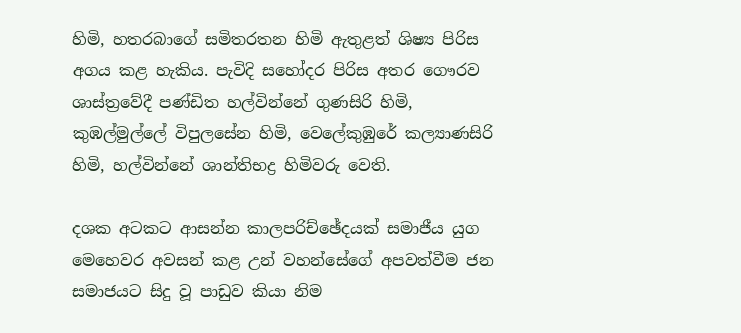හිමි, හතරබාගේ සමිතරතන හිමි ඇතුළත් ශිෂ්‍ය පිරිස අගය කළ හැකිය. පැවිදි සහෝදර පිරිස අතර ගෞරව ශාස්ත්‍රවේදී පණ්ඩිත හල්වින්නේ ගුණසිරි හිමි, කුඹල්මුල්ලේ විපුලසේන හිමි, වෙලේකුඹුරේ කල්‍යාණසිරි හිමි, හල්වින්නේ ශාන්තිභද්‍ර හිමිවරු වෙති.

දශක අටකට ආසන්න කාලපරිච්ඡේදයක් සමාජීය යුග මෙහෙවර අවසන් කළ උන් වහන්සේගේ අපවත්වීම ජන සමාජයට සිදු වූ පාඩුව කියා නිම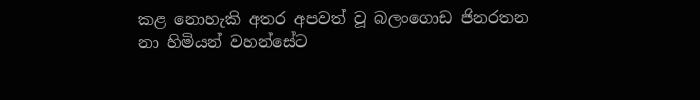කළ නොහැකි අතර අපවත් වූ බලංගොඩ ජිනරතන නා හිමියන් වහන්සේට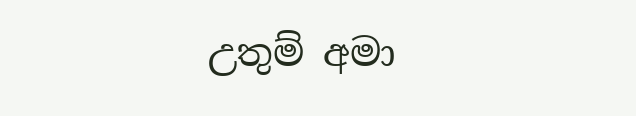උතුම් අමා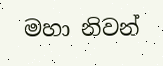මහා නිවන්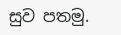සුව පතමු.